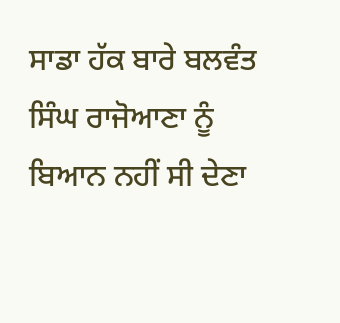ਸਾਡਾ ਹੱਕ ਬਾਰੇ ਬਲਵੰਤ ਸਿੰਘ ਰਾਜੋਆਣਾ ਨੂੰ ਬਿਆਨ ਨਹੀਂ ਸੀ ਦੇਣਾ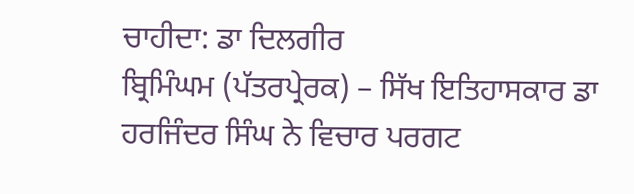ਚਾਹੀਦਾ: ਡਾ ਦਿਲਗੀਰ
ਬ੍ਰਿਮਿੰਘਮ (ਪੱਤਰਪ੍ਰੇਰਕ) – ਸਿੱਖ ਇਤਿਹਾਸਕਾਰ ਡਾ ਹਰਜਿੰਦਰ ਸਿੰਘ ਨੇ ਵਿਚਾਰ ਪਰਗਟ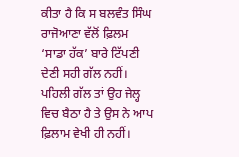ਕੀਤਾ ਹੈ ਕਿ ਸ ਬਲਵੰਤ ਸਿੰਘ ਰਾਜੋਆਣਾ ਵੱਲੋਂ ਫ਼ਿਲਮ ‘ਸਾਡਾ ਹੱਕ’ ਬਾਰੇ ਟਿੱਪਣੀ ਦੇਣੀ ਸਹੀ ਗੱਲ ਨਹੀਂ। ਪਹਿਲੀ ਗੱਲ ਤਾਂ ਉਹ ਜੇਲ੍ਹ ਵਿਚ ਬੈਠਾ ਹੈ ਤੇ ਉਸ ਨੇ ਆਪ ਫ਼ਿਲਾਮ ਵੇਖੀ ਹੀ ਨਹੀਂ।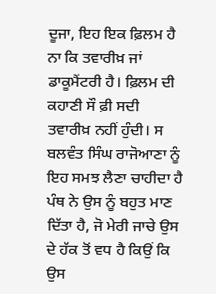ਦੂਜਾ, ਇਹ ਇਕ ਫ਼ਿਲਮ ਹੈ ਨਾ ਕਿ ਤਵਾਰੀਖ਼ ਜਾਂ ਡਾਕੂਮੈਂਟਰੀ ਹੈ। ਫ਼ਿਲਮ ਦੀ ਕਹਾਣੀ ਸੌ ਫ਼ੀ ਸਦੀ ਤਵਾਰੀਖ਼ ਨਹੀਂ ਹੁੰਦੀ। ਸ ਬਲਵੰਤ ਸਿੰਘ ਰਾਜੋਆਣਾ ਨੂੰ ਇਹ ਸਮਝ ਲੈਣਾ ਚਾਹੀਦਾ ਹੈ ਪੰਥ ਨੇ ਉਸ ਨੂੰ ਬਹੁਤ ਮਾਣ ਦਿੱਤਾ ਹੈ, ਜੋ ਮੇਰੀ ਜਾਚੇ ਉਸ ਦੇ ਹੱਕ ਤੋਂ ਵਧ ਹੈ ਕਿਉਂ ਕਿ ਉਸ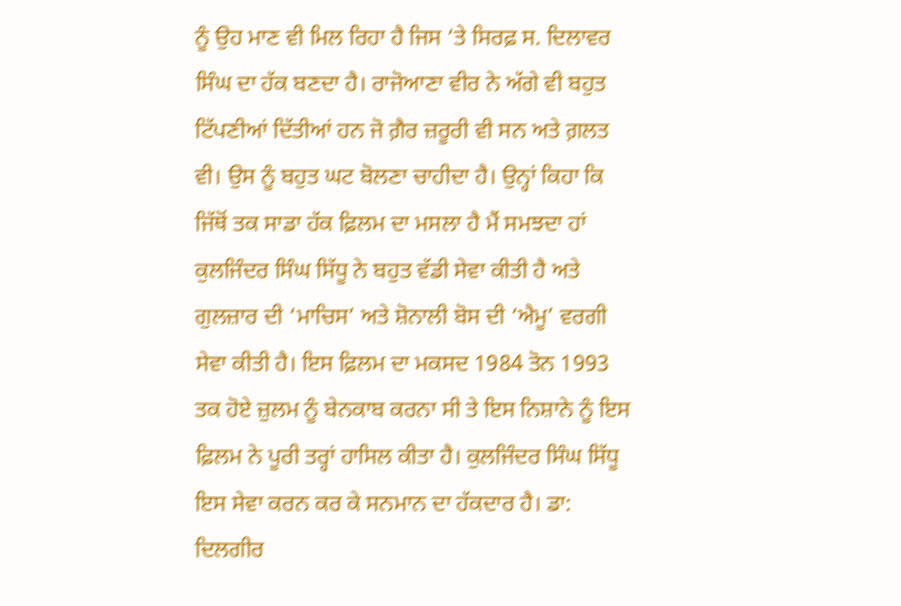ਨੂੰ ਉਹ ਮਾਣ ਵੀ ਮਿਲ ਰਿਹਾ ਹੈ ਜਿਸ ‘ਤੇ ਸਿਰਫ਼ ਸ. ਦਿਲਾਵਰ ਸਿੰਘ ਦਾ ਹੱਕ ਬਣਦਾ ਹੈ। ਰਾਜੋਆਣਾ ਵੀਰ ਨੇ ਅੱਗੇ ਵੀ ਬਹੁਤ ਟਿੱਪਣੀਆਂ ਦਿੱਤੀਆਂ ਹਨ ਜੋ ਗ਼ੈਰ ਜ਼ਰੂਰੀ ਵੀ ਸਨ ਅਤੇ ਗ਼ਲਤ ਵੀ। ਉਸ ਨੂੰ ਬਹੁਤ ਘਟ ਬੋਲਣਾ ਚਾਹੀਦਾ ਹੈ। ਉਨ੍ਹਾਂ ਕਿਹਾ ਕਿ ਜਿੱਥੋਂ ਤਕ ਸਾਡਾ ਹੱਕ ਫ਼ਿਲਮ ਦਾ ਮਸਲਾ ਹੈ ਮੈਂ ਸਮਝਦਾ ਹਾਂ ਕੁਲਜਿੰਦਰ ਸਿੰਘ ਸਿੱਧੂ ਨੇ ਬਹੁਤ ਵੱਡੀ ਸੇਵਾ ਕੀਤੀ ਹੈ ਅਤੇ ਗੁਲਜ਼ਾਰ ਦੀ ‘ਮਾਚਿਸ’ ਅਤੇ ਸ਼ੋਨਾਲੀ ਬੋਸ ਦੀ ‘ਐਮੂ’ ਵਰਗੀ ਸੇਵਾ ਕੀਤੀ ਹੈ। ਇਸ ਫ਼ਿਲਮ ਦਾ ਮਕਸਦ 1984 ਤੋਨ 1993 ਤਕ ਹੋਏ ਜ਼ੁਲਮ ਨੂੰ ਬੇਨਕਾਬ ਕਰਨਾ ਸੀ ਤੇ ਇਸ ਨਿਸ਼ਾਨੇ ਨੂੰ ਇਸ ਫ਼ਿਲਮ ਨੇ ਪੂਰੀ ਤਰ੍ਹਾਂ ਹਾਸਿਲ ਕੀਤਾ ਹੈ। ਕੁਲਜਿੰਦਰ ਸਿੰਘ ਸਿੱਧੂ ਇਸ ਸੇਵਾ ਕਰਨ ਕਰ ਕੇ ਸਨਮਾਨ ਦਾ ਹੱਕਦਾਰ ਹੈ। ਡਾ: ਦਿਲਗੀਰ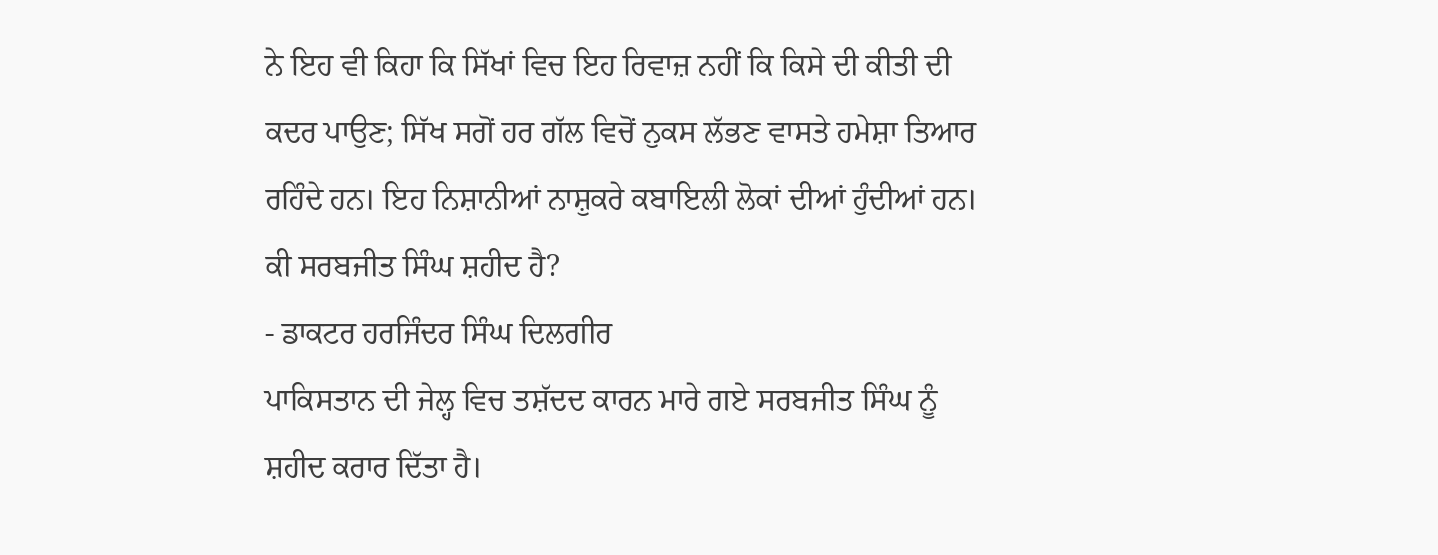ਨੇ ਇਹ ਵੀ ਕਿਹਾ ਕਿ ਸਿੱਖਾਂ ਵਿਚ ਇਹ ਰਿਵਾਜ਼ ਨਹੀਂ ਕਿ ਕਿਸੇ ਦੀ ਕੀਤੀ ਦੀ ਕਦਰ ਪਾਉਣ; ਸਿੱਖ ਸਗੋਂ ਹਰ ਗੱਲ ਵਿਚੋਂ ਨੁਕਸ ਲੱਭਣ ਵਾਸਤੇ ਹਮੇਸ਼ਾ ਤਿਆਰ ਰਹਿੰਦੇ ਹਨ। ਇਹ ਨਿਸ਼ਾਨੀਆਂ ਨਾਸ਼ੁਕਰੇ ਕਬਾਇਲੀ ਲੋਕਾਂ ਦੀਆਂ ਹੁੰਦੀਆਂ ਹਨ।
ਕੀ ਸਰਬਜੀਤ ਸਿੰਘ ਸ਼ਹੀਦ ਹੈ?
- ਡਾਕਟਰ ਹਰਜਿੰਦਰ ਸਿੰਘ ਦਿਲਗੀਰ
ਪਾਕਿਸਤਾਨ ਦੀ ਜੇਲ੍ਹ ਵਿਚ ਤਸ਼ੱਦਦ ਕਾਰਨ ਮਾਰੇ ਗਏ ਸਰਬਜੀਤ ਸਿੰਘ ਨੂੰ ਸ਼ਹੀਦ ਕਰਾਰ ਦਿੱਤਾ ਹੈ।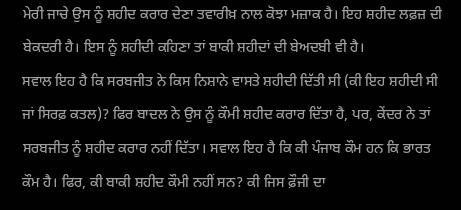ਮੇਰੀ ਜਾਚੇ ਉਸ ਨੂੰ ਸ਼ਹੀਦ ਕਰਾਰ ਦੇਣਾ ਤਵਾਰੀਖ਼ ਨਾਲ ਕੋਝਾ ਮਜ਼ਾਕ ਹੈ। ਇਹ ਸ਼ਹੀਦ ਲਫ਼ਜ਼ ਦੀ ਬੇਕਦਰੀ ਹੈ। ਇਸ ਨੂੰ ਸ਼ਹੀਦੀ ਕਹਿਣਾ ਤਾਂ ਬਾਕੀ ਸ਼ਹੀਦਾਂ ਦੀ ਬੇਅਦਬੀ ਵੀ ਹੈ।
ਸਵਾਲ ਇਹ ਹੈ ਕਿ ਸਰਬਜੀਤ ਨੇ ਕਿਸ ਨਿਸ਼ਾਨੇ ਵਾਸਤੇ ਸ਼ਹੀਦੀ ਦਿੱਤੀ ਸੀ (ਕੀ ਇਹ ਸ਼ਹੀਦੀ ਸੀ ਜਾਂ ਸਿਰਫ਼ ਕਤਲ)? ਫਿਰ ਬਾਦਲ ਨੇ ਉਸ ਨੂੰ ਕੌਮੀ ਸ਼ਹੀਦ ਕਰਾਰ ਦਿੱਤਾ ਹੈ, ਪਰ, ਕੇਂਦਰ ਨੇ ਤਾਂ ਸਰਬਜੀਤ ਨੂੰ ਸ਼ਹੀਦ ਕਰਾਰ ਨਹੀਂ ਦਿੱਤਾ। ਸਵਾਲ ਇਹ ਹੈ ਕਿ ਕੀ ਪੰਜਾਬ ਕੌਮ ਹਨ ਕਿ ਭਾਰਤ ਕੌਮ ਹੈ। ਫਿਰ, ਕੀ ਬਾਕੀ ਸ਼ਹੀਦ ਕੌਮੀ ਨਹੀਂ ਸਨ? ਕੀ ਜਿਸ ਫ਼ੌਜੀ ਦਾ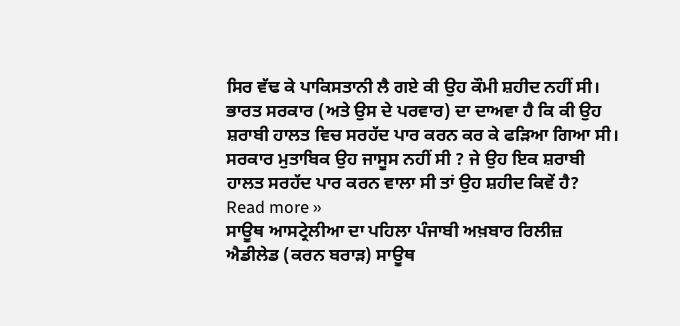ਸਿਰ ਵੱਢ ਕੇ ਪਾਕਿਸਤਾਨੀ ਲੈ ਗਏ ਕੀ ਉਹ ਕੌਮੀ ਸ਼ਹੀਦ ਨਹੀਂ ਸੀ।
ਭਾਰਤ ਸਰਕਾਰ (ਅਤੇ ਉਸ ਦੇ ਪਰਵਾਰ) ਦਾ ਦਾਅਵਾ ਹੈ ਕਿ ਕੀ ਉਹ ਸ਼ਰਾਬੀ ਹਾਲਤ ਵਿਚ ਸਰਹੱਦ ਪਾਰ ਕਰਨ ਕਰ ਕੇ ਫੜਿਆ ਗਿਆ ਸੀ। ਸਰਕਾਰ ਮੁਤਾਬਿਕ ਉਹ ਜਾਸੂਸ ਨਹੀਂ ਸੀ ? ਜੇ ਉਹ ਇਕ ਸ਼ਰਾਬੀ ਹਾਲਤ ਸਰਹੱਦ ਪਾਰ ਕਰਨ ਵਾਲਾ ਸੀ ਤਾਂ ਉਹ ਸ਼ਹੀਦ ਕਿਵੇਂ ਹੈ? Read more »
ਸਾਊਥ ਆਸਟ੍ਰੇਲੀਆ ਦਾ ਪਹਿਲਾ ਪੰਜਾਬੀ ਅਖ਼ਬਾਰ ਰਿਲੀਜ਼
ਐਡੀਲੇਡ (ਕਰਨ ਬਰਾੜ) ਸਾਊਥ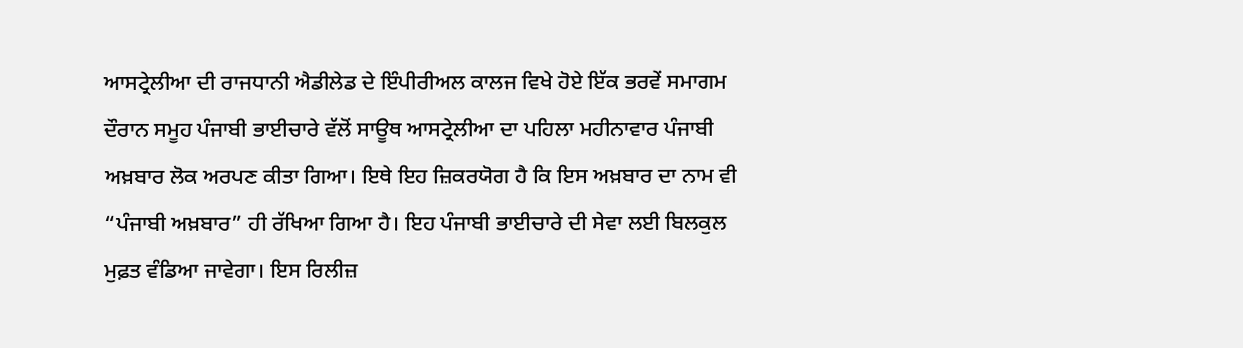ਆਸਟ੍ਰੇਲੀਆ ਦੀ ਰਾਜਧਾਨੀ ਐਡੀਲੇਡ ਦੇ ਇੰਪੀਰੀਅਲ ਕਾਲਜ ਵਿਖੇ ਹੋਏ ਇੱਕ ਭਰਵੇਂ ਸਮਾਗਮ ਦੌਰਾਨ ਸਮੂਹ ਪੰਜਾਬੀ ਭਾਈਚਾਰੇ ਵੱਲੋਂ ਸਾਊਥ ਆਸਟ੍ਰੇਲੀਆ ਦਾ ਪਹਿਲਾ ਮਹੀਨਾਵਾਰ ਪੰਜਾਬੀ ਅਖ਼ਬਾਰ ਲੋਕ ਅਰਪਣ ਕੀਤਾ ਗਿਆ। ਇਥੇ ਇਹ ਜ਼ਿਕਰਯੋਗ ਹੈ ਕਿ ਇਸ ਅਖ਼ਬਾਰ ਦਾ ਨਾਮ ਵੀ “ਪੰਜਾਬੀ ਅਖ਼ਬਾਰ” ਹੀ ਰੱਖਿਆ ਗਿਆ ਹੈ। ਇਹ ਪੰਜਾਬੀ ਭਾਈਚਾਰੇ ਦੀ ਸੇਵਾ ਲਈ ਬਿਲਕੁਲ ਮੁਫ਼ਤ ਵੰਡਿਆ ਜਾਵੇਗਾ। ਇਸ ਰਿਲੀਜ਼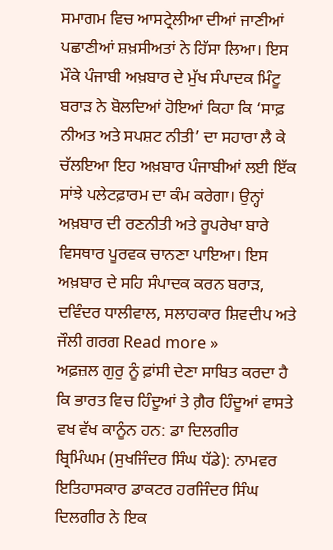ਸਮਾਗਮ ਵਿਚ ਆਸਟ੍ਰੇਲੀਆ ਦੀਆਂ ਜਾਣੀਆਂ ਪਛਾਣੀਆਂ ਸ਼ਖ਼ਸੀਅਤਾਂ ਨੇ ਹਿੱਸਾ ਲਿਆ। ਇਸ ਮੌਕੇ ਪੰਜਾਬੀ ਅਖ਼ਬਾਰ ਦੇ ਮੁੱਖ ਸੰਪਾਦਕ ਮਿੰਟੂ ਬਰਾੜ ਨੇ ਬੋਲਦਿਆਂ ਹੋਇਆਂ ਕਿਹਾ ਕਿ ‘ਸਾਫ਼ ਨੀਅਤ ਅਤੇ ਸਪਸ਼ਟ ਨੀਤੀ’ ਦਾ ਸਹਾਰਾ ਲੈ ਕੇ ਚੱਲਇਆ ਇਹ ਅਖ਼ਬਾਰ ਪੰਜਾਬੀਆਂ ਲਈ ਇੱਕ ਸਾਂਝੇ ਪਲੇਟਫ਼ਾਰਮ ਦਾ ਕੰਮ ਕਰੇਗਾ। ਉਨ੍ਹਾਂ ਅਖ਼ਬਾਰ ਦੀ ਰਣਨੀਤੀ ਅਤੇ ਰੂਪਰੇਖਾ ਬਾਰੇ ਵਿਸਥਾਰ ਪੂਰਵਕ ਚਾਨਣਾ ਪਾਇਆ। ਇਸ ਅਖ਼ਬਾਰ ਦੇ ਸਹਿ ਸੰਪਾਦਕ ਕਰਨ ਬਰਾੜ, ਦਵਿੰਦਰ ਧਾਲੀਵਾਲ, ਸਲਾਹਕਾਰ ਸ਼ਿਵਦੀਪ ਅਤੇ ਜੌਲੀ ਗਰਗ Read more »
ਅਫ਼ਜ਼ਲ ਗੁਰੁ ਨੂੰ ਫ਼ਾਂਸੀ ਦੇਣਾ ਸਾਬਿਤ ਕਰਦਾ ਹੈ ਕਿ ਭਾਰਤ ਵਿਚ ਹਿੰਦੂਆਂ ਤੇ ਗ਼ੈਰ ਹਿੰਦੂਆਂ ਵਾਸਤੇ ਵਖ ਵੱਖ ਕਾਨੂੰਨ ਹਨ: ਡਾ ਦਿਲਗੀਰ
ਬ੍ਰਿਮਿੰਘਮ (ਸੁਖਜਿੰਦਰ ਸਿੰਘ ਧੱਡੇ): ਨਾਮਵਰ ਇਤਿਹਾਸਕਾਰ ਡਾਕਟਰ ਹਰਜਿੰਦਰ ਸਿੰਘ ਦਿਲਗੀਰ ਨੇ ਇਕ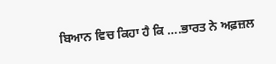ਬਿਆਨ ਵਿਚ ਕਿਹਾ ਹੈ ਕਿ ….ਭਾਰਤ ਨੇ ਅਫ਼ਜ਼ਲ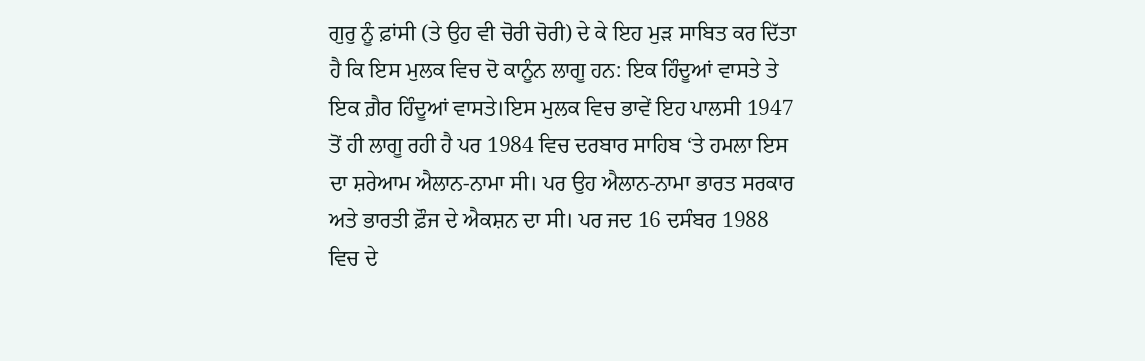ਗੁਰੁ ਨੂੰ ਫ਼ਾਂਸੀ (ਤੇ ਉਹ ਵੀ ਚੋਰੀ ਚੋਰੀ) ਦੇ ਕੇ ਇਹ ਮੁੜ ਸਾਬਿਤ ਕਰ ਦਿੱਤਾ ਹੈ ਕਿ ਇਸ ਮੁਲਕ ਵਿਚ ਦੋ ਕਾਨੂੰਨ ਲਾਗੂ ਹਨ: ਇਕ ਹਿੰਦੂਆਂ ਵਾਸਤੇ ਤੇ ਇਕ ਗ਼ੈਰ ਹਿੰਦੂਆਂ ਵਾਸਤੇ।ਇਸ ਮੁਲਕ ਵਿਚ ਭਾਵੇਂ ਇਹ ਪਾਲਸੀ 1947 ਤੋਂ ਹੀ ਲਾਗੂ ਰਹੀ ਹੈ ਪਰ 1984 ਵਿਚ ਦਰਬਾਰ ਸਾਹਿਬ ‘ਤੇ ਹਮਲਾ ਇਸ ਦਾ ਸ਼ਰੇਆਮ ਐਲਾਨ-ਨਾਮਾ ਸੀ। ਪਰ ਉਹ ਐਲਾਨ-ਨਾਮਾ ਭਾਰਤ ਸਰਕਾਰ ਅਤੇ ਭਾਰਤੀ ਫ਼ੌਜ ਦੇ ਐਕਸ਼ਨ ਦਾ ਸੀ। ਪਰ ਜਦ 16 ਦਸੰਬਰ 1988 ਵਿਚ ਦੇ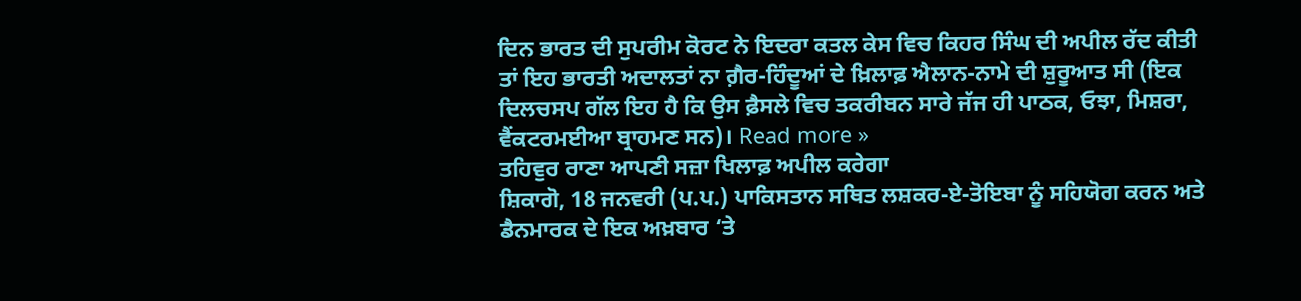ਦਿਨ ਭਾਰਤ ਦੀ ਸੁਪਰੀਮ ਕੋਰਟ ਨੇ ਇਦਰਾ ਕਤਲ ਕੇਸ ਵਿਚ ਕਿਹਰ ਸਿੰਘ ਦੀ ਅਪੀਲ ਰੱਦ ਕੀਤੀ ਤਾਂ ਇਹ ਭਾਰਤੀ ਅਦਾਲਤਾਂ ਨਾ ਗ਼ੈਰ-ਹਿੰਦੂਆਂ ਦੇ ਖ਼ਿਲਾਫ਼ ਐਲਾਨ-ਨਾਮੇ ਦੀ ਸ਼ੁਰੂਆਤ ਸੀ (ਇਕ ਦਿਲਚਸਪ ਗੱਲ ਇਹ ਹੈ ਕਿ ਉਸ ਫ਼ੈਸਲੇ ਵਿਚ ਤਕਰੀਬਨ ਸਾਰੇ ਜੱਜ ਹੀ ਪਾਠਕ, ਓਝਾ, ਮਿਸ਼ਰਾ, ਵੈਂਕਟਰਮਈਆ ਬ੍ਰਾਹਮਣ ਸਨ)। Read more »
ਤਹਿਵੁਰ ਰਾਣਾ ਆਪਣੀ ਸਜ਼ਾ ਖਿਲਾਫ਼ ਅਪੀਲ ਕਰੇਗਾ
ਸ਼ਿਕਾਗੋ, 18 ਜਨਵਰੀ (ਪ.ਪ.) ਪਾਕਿਸਤਾਨ ਸਥਿਤ ਲਸ਼ਕਰ-ਏ-ਤੋਇਬਾ ਨੂੰ ਸਹਿਯੋਗ ਕਰਨ ਅਤੇ ਡੈਨਮਾਰਕ ਦੇ ਇਕ ਅਖ਼ਬਾਰ ‘ਤੇ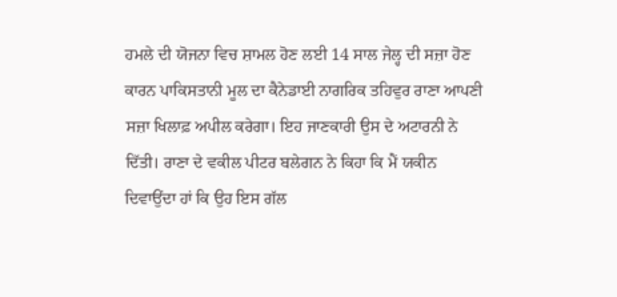ਹਮਲੇ ਦੀ ਯੋਜਨਾ ਵਿਚ ਸ਼ਾਮਲ ਹੋਣ ਲਈ 14 ਸਾਲ ਜੇਲ੍ਹ ਦੀ ਸਜ਼ਾ ਹੋਣ ਕਾਰਨ ਪਾਕਿਸਤਾਨੀ ਮੂਲ ਦਾ ਕੈਨੇਡਾਈ ਨਾਗਰਿਕ ਤਹਿਵੁਰ ਰਾਣਾ ਆਪਣੀ ਸਜ਼ਾ ਖਿਲਾਫ਼ ਅਪੀਲ ਕਰੇਗਾ। ਇਹ ਜਾਣਕਾਰੀ ਉਸ ਦੇ ਅਟਾਰਨੀ ਨੇ ਦਿੱਤੀ। ਰਾਣਾ ਦੇ ਵਕੀਲ ਪੀਟਰ ਬਲੇਗਨ ਨੇ ਕਿਹਾ ਕਿ ਮੈਂ ਯਕੀਨ ਦਿਵਾਉਂਦਾ ਹਾਂ ਕਿ ਉਹ ਇਸ ਗੱਲ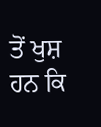ਤੋਂ ਖੁਸ਼ ਹਨ ਕਿ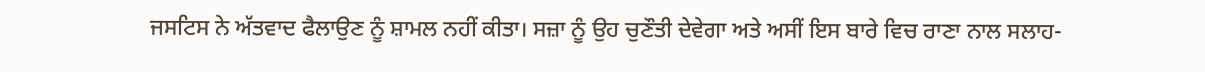ਜਸਟਿਸ ਨੇ ਅੱਤਵਾਦ ਫੈਲਾਉਣ ਨੂੰ ਸ਼ਾਮਲ ਨਹੀਂ ਕੀਤਾ। ਸਜ਼ਾ ਨੂੰ ਉਹ ਚੁਣੌਤੀ ਦੇਵੇਗਾ ਅਤੇ ਅਸੀਂ ਇਸ ਬਾਰੇ ਵਿਚ ਰਾਣਾ ਨਾਲ ਸਲਾਹ-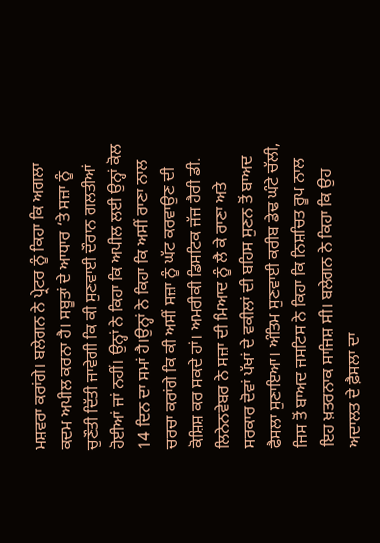ਮਸ਼ਵਰਾ ਕਰਾਂਗੇ। ਬਲੇਗਨ ਨੇ ਪ੍ਰੇਟਰ ਨੂੰ ਕਿਹਾ ਕਿ ਅਗਲਾ ਕਦਮ ਅਪੀਲ ਕਰਨਾ ਹੈ। ਸਬੂਤਾਂ ਦੇ ਆਧਾਰ ‘ਤੇ ਸਜ਼ਾ ਨੂੰ ਚੁਣੌਤੀ ਦਿੱਤੀ ਜਾਵੇਗੀ ਕਿ ਕੀ ਸੁਣਵਾਈ ਦੌਰਾਨ ਗਲਤੀਆਂ ਹੋਈਆਂ ਜਾਂ ਨਹੀਂ। ਉਨ੍ਹਾਂ ਨੇ ਕਿਹਾ ਕਿ ਅਪੀਲ ਲਈ ਉਨ੍ਹਾਂ ਕੋਲ 14 ਦਿਨ ਦਾ ਸਮਾਂ ਹੈ।ਉਨ੍ਹਾਂ ਨੇ ਕਿਹਾ ਕਿ ਅਸੀਂ ਰਾਣਾ ਨਾਲ ਚਰਚਾ ਕਰਾਂਗੇ ਕਿ ਕੀ ਅਸੀਂ ਸਜ਼ਾ ਨੂੰ ਘੱਟ ਕਰਵਾਉਣ ਦੀ ਕੋਸ਼ਿਸ਼ ਕਰ ਸਕਦੇ ਹਾਂ। ਅਮਰੀਕੀ ਡਿਸਟਿਕ ਜੱਜ ਹੈਰੀ ਡੀ. ਲਿਨੇਨਵੇਬਰ ਨੇ ਸਜ਼ਾ ਦੀ ਮਿਆਦ ਨੂੰ ਲੈ ਕੇ ਰਾਣਾ ਅਤੇ ਸਰਕਾਰ ਦੋਵਾਂ ਪੱਖਾਂ ਦੇ ਵਕੀਲਾਂ ਦੀ ਬਹਿਸ ਸੁਣਨ ਤੋਂ ਬਾਅਦ ਫੈਸਲਾ ਸੁਣਾਇਆ। ਅੰਤਿਮ ਸੁਣਵਾਈ ਕਰੀਬ ਡੇਢ ਘੰਟੇ ਚੱਲੀ, ਜਿਸ ਤੋਂ ਬਾਅਦ ਜਸਟਿਸ ਨੇ ਕਿਹਾ ਕਿ ਨਿਸ਼ਚਿਤ ਰੂਪ ਨਾਲ ਇਹ ਖ਼ਤਰਨਾਕ ਸਾਜਿਸ਼ ਸੀ। ਬਲੇਗਨ ਨੇ ਕਿਹਾ ਕਿ ਉਹ ਅਦਾਲਤ ਦੇ ਫ਼ੈਸਲਾ ਦਾ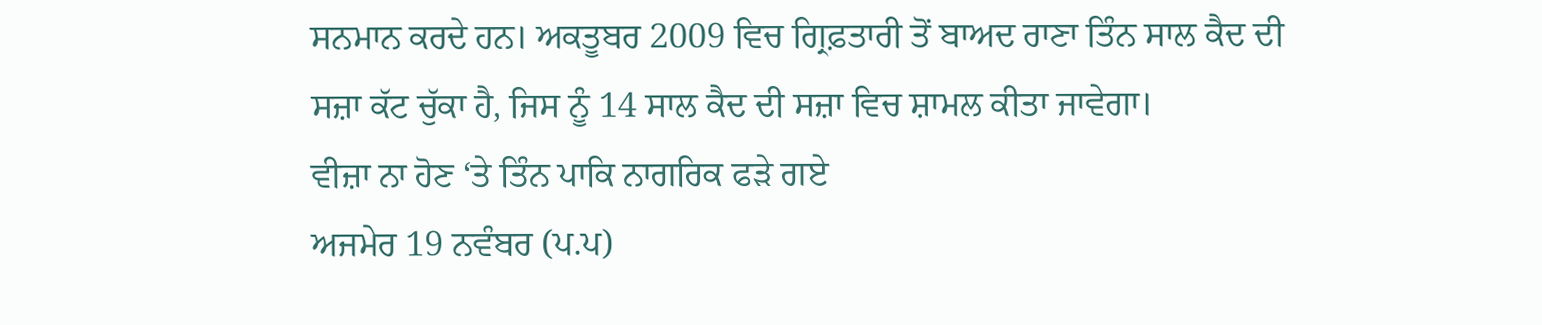ਸਨਮਾਨ ਕਰਦੇ ਹਨ। ਅਕਤੂਬਰ 2009 ਵਿਚ ਗ੍ਰਿਫ਼ਤਾਰੀ ਤੋਂ ਬਾਅਦ ਰਾਣਾ ਤਿੰਨ ਸਾਲ ਕੈਦ ਦੀ ਸਜ਼ਾ ਕੱਟ ਚੁੱਕਾ ਹੈ, ਜਿਸ ਨੂੰ 14 ਸਾਲ ਕੈਦ ਦੀ ਸਜ਼ਾ ਵਿਚ ਸ਼ਾਮਲ ਕੀਤਾ ਜਾਵੇਗਾ।
ਵੀਜ਼ਾ ਨਾ ਹੋਣ ‘ਤੇ ਤਿੰਨ ਪਾਕਿ ਨਾਗਰਿਕ ਫੜੇ ਗਏ
ਅਜਮੇਰ 19 ਨਵੰਬਰ (ਪ.ਪ)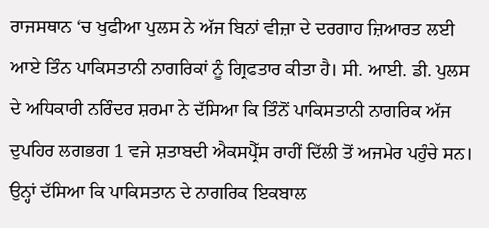ਰਾਜਸਥਾਨ ‘ਚ ਖੁਫੀਆ ਪੁਲਸ ਨੇ ਅੱਜ ਬਿਨਾਂ ਵੀਜ਼ਾ ਦੇ ਦਰਗਾਹ ਜ਼ਿਆਰਤ ਲਈ ਆਏ ਤਿੰਨ ਪਾਕਿਸਤਾਨੀ ਨਾਗਰਿਕਾਂ ਨੂੰ ਗ੍ਰਿਫਤਾਰ ਕੀਤਾ ਹੈ। ਸੀ. ਆਈ. ਡੀ. ਪੁਲਸ ਦੇ ਅਧਿਕਾਰੀ ਨਰਿੰਦਰ ਸ਼ਰਮਾ ਨੇ ਦੱਸਿਆ ਕਿ ਤਿੰਨੋਂ ਪਾਕਿਸਤਾਨੀ ਨਾਗਰਿਕ ਅੱਜ ਦੁਪਹਿਰ ਲਗਭਗ 1 ਵਜੇ ਸ਼ਤਾਬਦੀ ਐਕਸਪ੍ਰੈੱਸ ਰਾਹੀਂ ਦਿੱਲੀ ਤੋਂ ਅਜਮੇਰ ਪਹੁੰਚੇ ਸਨ। ਉਨ੍ਹਾਂ ਦੱਸਿਆ ਕਿ ਪਾਕਿਸਤਾਨ ਦੇ ਨਾਗਰਿਕ ਇਕਬਾਲ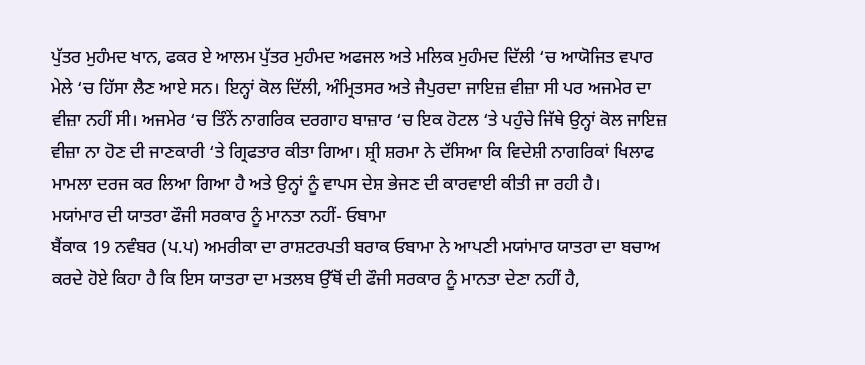ਪੁੱਤਰ ਮੁਹੰਮਦ ਖਾਨ, ਫਕਰ ਏ ਆਲਮ ਪੁੱਤਰ ਮੁਹੰਮਦ ਅਫਜਲ ਅਤੇ ਮਲਿਕ ਮੁਹੰਮਦ ਦਿੱਲੀ ‘ਚ ਆਯੋਜਿਤ ਵਪਾਰ ਮੇਲੇ ‘ਚ ਹਿੱਸਾ ਲੈਣ ਆਏ ਸਨ। ਇਨ੍ਹਾਂ ਕੋਲ ਦਿੱਲੀ, ਅੰਮ੍ਰਿਤਸਰ ਅਤੇ ਜੈਪੁਰਦਾ ਜਾਇਜ਼ ਵੀਜ਼ਾ ਸੀ ਪਰ ਅਜਮੇਰ ਦਾ ਵੀਜ਼ਾ ਨਹੀਂ ਸੀ। ਅਜਮੇਰ ‘ਚ ਤਿੰਨੇਂ ਨਾਗਰਿਕ ਦਰਗਾਹ ਬਾਜ਼ਾਰ ‘ਚ ਇਕ ਹੋਟਲ ‘ਤੇ ਪਹੁੰਚੇ ਜਿੱਥੇ ਉਨ੍ਹਾਂ ਕੋਲ ਜਾਇਜ਼ ਵੀਜ਼ਾ ਨਾ ਹੋਣ ਦੀ ਜਾਣਕਾਰੀ ‘ਤੇ ਗ੍ਰਿਫਤਾਰ ਕੀਤਾ ਗਿਆ। ਸ਼੍ਰੀ ਸ਼ਰਮਾ ਨੇ ਦੱਸਿਆ ਕਿ ਵਿਦੇਸ਼ੀ ਨਾਗਰਿਕਾਂ ਖਿਲਾਫ ਮਾਮਲਾ ਦਰਜ ਕਰ ਲਿਆ ਗਿਆ ਹੈ ਅਤੇ ਉਨ੍ਹਾਂ ਨੂੰ ਵਾਪਸ ਦੇਸ਼ ਭੇਜਣ ਦੀ ਕਾਰਵਾਈ ਕੀਤੀ ਜਾ ਰਹੀ ਹੈ।
ਮਯਾਂਮਾਰ ਦੀ ਯਾਤਰਾ ਫੌਜੀ ਸਰਕਾਰ ਨੂੰ ਮਾਨਤਾ ਨਹੀਂ- ਓਬਾਮਾ
ਬੈਂਕਾਕ 19 ਨਵੰਬਰ (ਪ.ਪ) ਅਮਰੀਕਾ ਦਾ ਰਾਸ਼ਟਰਪਤੀ ਬਰਾਕ ਓਬਾਮਾ ਨੇ ਆਪਣੀ ਮਯਾਂਮਾਰ ਯਾਤਰਾ ਦਾ ਬਚਾਅ ਕਰਦੇ ਹੋਏ ਕਿਹਾ ਹੈ ਕਿ ਇਸ ਯਾਤਰਾ ਦਾ ਮਤਲਬ ਉੱਥੋਂ ਦੀ ਫੌਜੀ ਸਰਕਾਰ ਨੂੰ ਮਾਨਤਾ ਦੇਣਾ ਨਹੀਂ ਹੈ,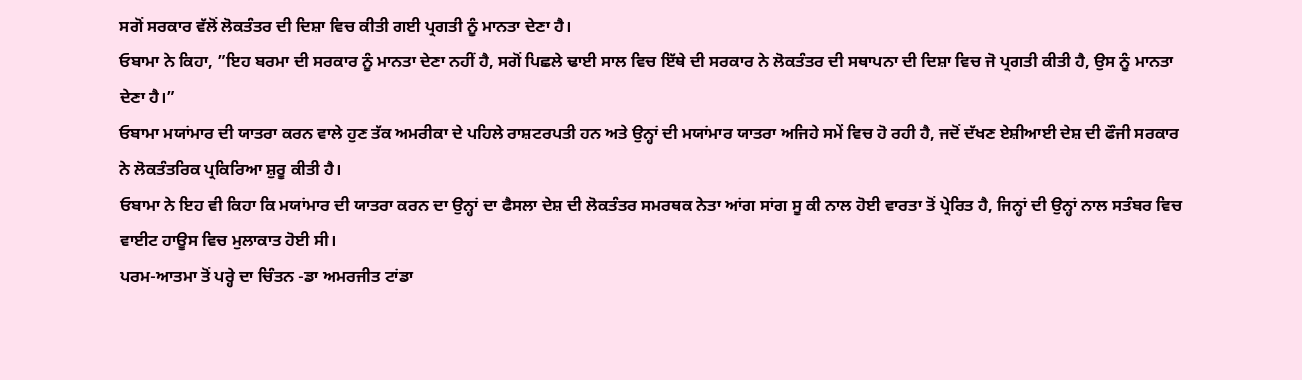ਸਗੋਂ ਸਰਕਾਰ ਵੱਲੋਂ ਲੋਕਤੰਤਰ ਦੀ ਦਿਸ਼ਾ ਵਿਚ ਕੀਤੀ ਗਈ ਪ੍ਰਗਤੀ ਨੂੰ ਮਾਨਤਾ ਦੇਣਾ ਹੈ।
ਓਬਾਮਾ ਨੇ ਕਿਹਾ, ”ਇਹ ਬਰਮਾ ਦੀ ਸਰਕਾਰ ਨੂੰ ਮਾਨਤਾ ਦੇਣਾ ਨਹੀਂ ਹੈ, ਸਗੋਂ ਪਿਛਲੇ ਢਾਈ ਸਾਲ ਵਿਚ ਇੱਥੇ ਦੀ ਸਰਕਾਰ ਨੇ ਲੋਕਤੰਤਰ ਦੀ ਸਥਾਪਨਾ ਦੀ ਦਿਸ਼ਾ ਵਿਚ ਜੋ ਪ੍ਰਗਤੀ ਕੀਤੀ ਹੈ, ਉਸ ਨੂੰ ਮਾਨਤਾ ਦੇਣਾ ਹੈ।”
ਓਬਾਮਾ ਮਯਾਂਮਾਰ ਦੀ ਯਾਤਰਾ ਕਰਨ ਵਾਲੇ ਹੁਣ ਤੱਕ ਅਮਰੀਕਾ ਦੇ ਪਹਿਲੇ ਰਾਸ਼ਟਰਪਤੀ ਹਨ ਅਤੇ ਉਨ੍ਹਾਂ ਦੀ ਮਯਾਂਮਾਰ ਯਾਤਰਾ ਅਜਿਹੇ ਸਮੇਂ ਵਿਚ ਹੋ ਰਹੀ ਹੈ, ਜਦੋਂ ਦੱਖਣ ਏਸ਼ੀਆਈ ਦੇਸ਼ ਦੀ ਫੌਜੀ ਸਰਕਾਰ ਨੇ ਲੋਕਤੰਤਰਿਕ ਪ੍ਰਕਿਰਿਆ ਸ਼ੁਰੂ ਕੀਤੀ ਹੈ।
ਓਬਾਮਾ ਨੇ ਇਹ ਵੀ ਕਿਹਾ ਕਿ ਮਯਾਂਮਾਰ ਦੀ ਯਾਤਰਾ ਕਰਨ ਦਾ ਉਨ੍ਹਾਂ ਦਾ ਫੈਸਲਾ ਦੇਸ਼ ਦੀ ਲੋਕਤੰਤਰ ਸਮਰਥਕ ਨੇਤਾ ਆਂਗ ਸਾਂਗ ਸੂ ਕੀ ਨਾਲ ਹੋਈ ਵਾਰਤਾ ਤੋਂ ਪ੍ਰੇਰਿਤ ਹੈ, ਜਿਨ੍ਹਾਂ ਦੀ ਉਨ੍ਹਾਂ ਨਾਲ ਸਤੰਬਰ ਵਿਚ ਵਾਈਟ ਹਾਊਸ ਵਿਚ ਮੁਲਾਕਾਤ ਹੋਈ ਸੀ।
ਪਰਮ-ਆਤਮਾ ਤੋਂ ਪਰ੍ਹੇ ਦਾ ਚਿੰਤਨ -ਡਾ ਅਮਰਜੀਤ ਟਾਂਡਾ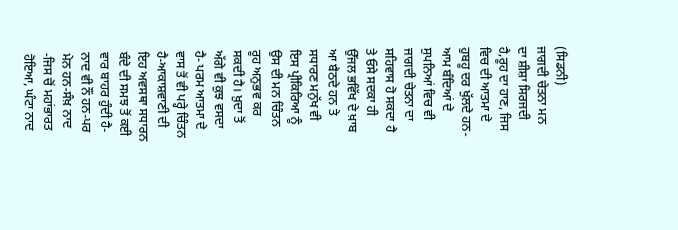(ਸਿਡਨੀ)
ਜਾਗਦੀ ਚੇਤਨਾ ਮਨ ਦਾ ਸ਼ੀਸ਼ਾ ਸਿਰਜਦੀ ਹੈ,ਰੂਹ ਦਾ ਹਾਣ, ਜਿਸ ਵਿਚ ਦੀ ਆਤਮਾ ਦੇ ਹੁਬਹੂ ਦਰ ਖੁੱਲਦੇ ਹਨ-ਆਮ ਬੰਦਿਆਂ ਦੇ ਸੁਪਨਿਆਂ ਵਿਚ ਵੀ ਜਾਗਦੀ ਚੇਤਨਾ ਦਾ ਸਹਿਵਾਸ ਹੋ ਸਕਦਾ ਹੈ ਤੇ ਓਸੇ ਸਦਕਾ ਹੀ ਉੱਜਲ ਭਵਿੱਖ ਦੇ ਖ਼ਾਬ ਆ ਬੈਠਦੇ ਹਨ ਤੇ ਸਧਾਰਣ ਮਨੁੱਖ ਵੀ ਇਸ ਪ੍ਰੀਕਿਰਿਆ ਨੂੰ ਉਸ ਦੀ ਮਨ ਚਿੰਤਨ ਰੂਹ ਅਨੁਭਵ ਕਰ ਸਕਦੀ ਹੈ। ਖ਼ੁਦਾ ਤੋਂ ਅੱਗੇ ਵੀ ਕੁਝ ਵਸਦਾ ਹੈ- ਪਰਮ ਆਤਮਾ ਦੇ ਵਾਸ ਤੋਂ ਵੀ ਪਰ੍ਹੇ ਚਿੰਤਨ ਹੈ-ਆਕਾਸ਼ਵਾਣੀ ਦੀ ਇਹ ਅਵਸਥਾ ਸਧਾਰਨ ਬੰਦੇ ਦੀ ਸਮਝ ਤੋਂ ਕਈ ਵਾਰ ਬਾਹਰ ਹੁੰਦੀ ਹੈ- ਨਾਦ ਵੀ ਨੌਂ ਹਨ-ਪਰ ਮੇਨ ਹਨ-ਸੰਖ਼ ਨਾਦ -ਜਿਸ ਚੋਂ ਮਹਾਂਭਾਰਤ ਹੋਇਆ, ਘੰਟਾ ਨਾਦ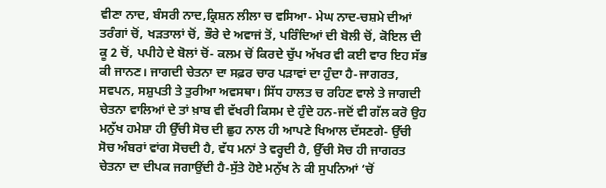ਵੀਣਾ ਨਾਦ, ਬੰਸਰੀ ਨਾਦ,ਕ੍ਰਿਸ਼ਨ ਲੀਲਾ ਚ ਵਸਿਆ- ਮੇਘ ਨਾਦ-ਚਸ਼ਮੇ ਦੀਆਂ ਤਰੰਗਾਂ ਚੋਂ, ਖੜਤਾਲਾਂ ਚੋਂ, ਭੌਰੇ ਦੇ ਅਵਾਜਂ ਤੋਂ, ਪਰਿੰਦਿਆਂ ਦੀ ਬੋਲੀ ਚੋਂ, ਕੋਇਲ ਦੀ ਕੂ 2 ਚੋਂ, ਪਪੀਹੇ ਦੇ ਬੋਲਾਂ ਚੋਂ- ਕਲਮ ਚੋਂ ਕਿਰਦੇ ਚੁੱਪ ਅੱਖਰ ਵੀ ਕਈ ਵਾਰ ਇਹ ਸੱਭ ਕੀ ਜਾਨਣ। ਜਾਗਦੀ ਚੇਤਨਾ ਦਾ ਸਫ਼ਰ ਚਾਰ ਪੜਾਵਾਂ ਦਾ ਹੁੰਦਾ ਹੈ-ਜਾਗਰਤ, ਸਵਪਨ, ਸਸ਼ੁਪਤੀ ਤੇ ਤੁਰੀਆ ਅਵਸਥਾ। ਸਿੱਧ ਹਾਲਤ ਚ ਰਹਿਣ ਵਾਲੇ ਤੇ ਜਾਗਦੀ ਚੇਤਨਾ ਵਾਲਿਆਂ ਦੇ ਤਾਂ ਖ਼ਾਬ ਵੀ ਵੱਖਰੀ ਕਿਸਮ ਦੇ ਹੁੰਦੇ ਹਨ-ਜਦੋਂ ਵੀ ਗੱਲ ਕਰੋ ਉਹ ਮਨੁੱਖ ਹਮੇਸ਼ਾ ਹੀ ਉੱਚੀ ਸੋਚ ਦੀ ਛੁਹ ਨਾਲ ਹੀ ਆਪਣੇ ਖਿਆਲ ਦੱਸਣਗੇ- ਉੱਚੀ ਸੋਚ ਅੰਬਰਾਂ ਵਾਂਗ ਸੋਚਦੀ ਹੈ, ਵੱਧ ਮਨਾਂ ਤੇ ਵਰ੍ਹਦੀ ਹੈ, ਉੱਚੀ ਸੋਚ ਹੀ ਜਾਗਰਤ ਚੇਤਨਾ ਦਾ ਦੀਪਕ ਜਗਾਉਂਦੀ ਹੈ-ਸੁੱਤੇ ਹੋਏ ਮਨੁੱਖ ਨੇ ਕੀ ਸੁਪਨਿਆਂ ‘ਚੋਂ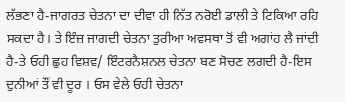ਲੱਭਣਾ ਹੈ-ਜਾਗਰਤ ਚੇਤਨਾ ਦਾ ਦੀਵਾ ਹੀ ਨਿੱਤ ਨਰੋਈ ਡਾਲੀ ਤੇ ਟਿਕਿਆ ਰਹਿ ਸਕਦਾ ਹੈ। ਤੇ ਇੰਜ਼ ਜਾਗਦੀ ਚੇਤਨਾ ਤੁਰੀਆ ਅਵਸਥਾ ਤੋਂ ਵੀ ਅਗਾਂਹ ਲੈ ਜਾਂਦੀ ਹੈ-ਤੇ ਓਹੀ ਛੁਹ ਵਿਸ਼ਵ/ ਇੰਟਰਨੈਸ਼ਨਲ ਚੇਤਨਾ ਬਣ ਸੋਚਣ ਲਗਦੀ ਹੈ-ਇਸ ਦੁਨੀਆਂ ਤੌਂ ਵੀ ਦੂਰ । ਓਸ ਵੇਲੇ ਓਹੀ ਚੇਤਨਾ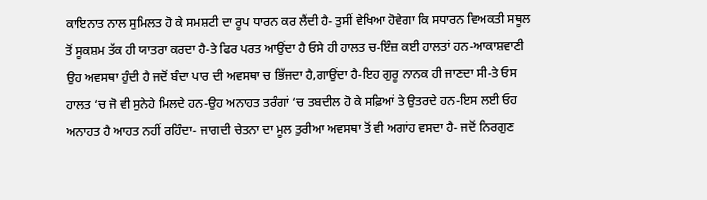ਕਾਇਨਾਤ ਨਾਲ ਸੁਮਿਲਤ ਹੋ ਕੇ ਸਮਸ਼ਟੀ ਦਾ ਰੂਪ ਧਾਰਨ ਕਰ ਲੈਂਦੀ ਹੈ- ਤੁਸੀਂ ਵੇਖਿਆ ਹੋਵੇਗਾ ਕਿ ਸਧਾਰਨ ਵਿਅਕਤੀ ਸਥੂਲ ਤੋਂ ਸੂਕਸ਼ਮ ਤੱਕ ਹੀ ਯਾਤਰਾ ਕਰਦਾ ਹੈ-ਤੇ ਫਿਰ ਪਰਤ ਆਉਂਦਾ ਹੈ ਓਸੇ ਹੀ ਹਾਲਤ ਚ-ਇੰਜ਼ ਕਈ ਹਾਲਤਾਂ ਹਨ-ਆਕਾਸ਼ਵਾਣੀ ਉਹ ਅਵਸਥਾ ਹੁੰਦੀ ਹੈ ਜਦੋਂ ਬੰਦਾ ਪਾਰ ਦੀ ਅਵਸਥਾ ਚ ਭਿੱਜਦਾ ਹੈ,ਗਾਉਂਦਾ ਹੈ-ਇਹ ਗੁਰੂ ਨਾਨਕ ਹੀ ਜਾਣਦਾ ਸੀ-ਤੇ ਓਸ ਹਾਲਤ ‘ਚ ਜੋ ਵੀ ਸੁਨੇਹੇ ਮਿਲਦੇ ਹਨ-ਉਹ ਅਨਾਹਤ ਤਰੰਗਾਂ ‘ਚ ਤਬਦੀਲ ਹੋ ਕੇ ਸਫ਼ਿਆਂ ਤੇ ਉਤਰਦੇ ਹਨ-ਇਸ ਲਈ ਓਹ ਅਨਾਹਤ ਹੈ ਆਹਤ ਨਹੀਂ ਰਹਿੰਦਾ- ਜਾਗਦੀ ਚੇਤਨਾ ਦਾ ਮੂਲ ਤੁਰੀਆ ਅਵਸਥਾ ਤੋਂ ਵੀ ਅਗਾਂਹ ਵਸਦਾ ਹੈ- ਜਦੋਂ ਨਿਰਗੁਣ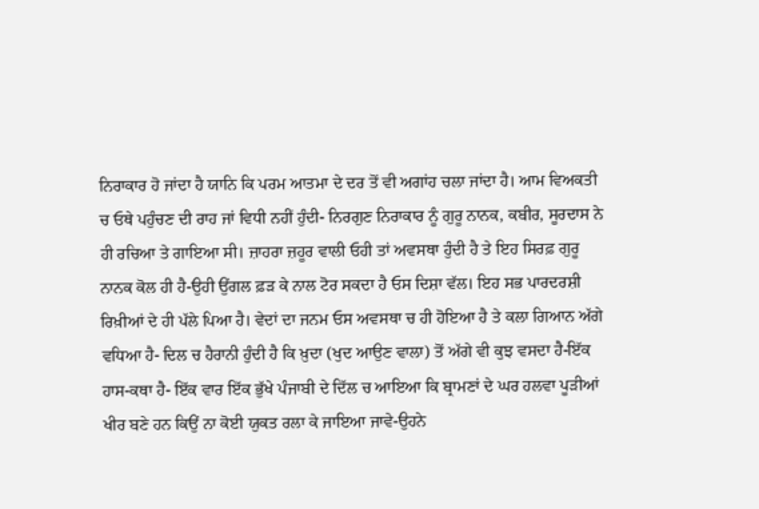ਨਿਰਾਕਾਰ ਹੋ ਜਾਂਦਾ ਹੈ ਯਾਨਿ ਕਿ ਪਰਮ ਆਤਮਾ ਦੇ ਦਰ ਤੋਂ ਵੀ ਅਗਾਂਹ ਚਲਾ ਜਾਂਦਾ ਹੈ। ਆਮ ਵਿਅਕਤੀ ਚ ਓਥੇ ਪਹੁੰਚਣ ਦੀ ਰਾਹ ਜਾਂ ਵਿਧੀ ਨਹੀਂ ਹੁੰਦੀ- ਨਿਰਗੁਣ ਨਿਰਾਕਾਰ ਨੂੰ ਗੁਰੂ ਨਾਨਕ, ਕਬੀਰ, ਸੂਰਦਾਸ ਨੇ ਹੀ ਰਚਿਆ ਤੇ ਗਾਇਆ ਸੀ। ਜ਼ਾਹਰਾ ਜ਼ਹੂਰ ਵਾਲੀ ਓਹੀ ਤਾਂ ਅਵਸਥਾ ਹੁੰਦੀ ਹੈ ਤੇ ਇਹ ਸਿਰਫ਼ ਗੁਰੂ ਨਾਨਕ ਕੋਲ ਹੀ ਹੈ-ਉਹੀ ਉਂਗਲ ਫ਼ੜ ਕੇ ਨਾਲ ਟੋਰ ਸਕਦਾ ਹੈ ਓਸ ਦਿਸ਼ਾ ਵੱਲ। ਇਹ ਸਭ ਪਾਰਦਰਸ਼ੀ ਰਿਖ਼ੀਆਂ ਦੇ ਹੀ ਪੱਲੇ ਪਿਆ ਹੈ। ਵੇਦਾਂ ਦਾ ਜਨਮ ਓਸ ਅਵਸਥਾ ਚ ਹੀ ਹੋਇਆ ਹੈ ਤੇ ਕਲਾ ਗਿਆਨ ਅੱਗੇ ਵਧਿਆ ਹੈ- ਦਿਲ ਚ ਹੈਰਾਨੀ ਹੁੰਦੀ ਹੈ ਕਿ ਖ਼ੁਦਾ (ਖੁਦ ਆਉਣ ਵਾਲਾ) ਤੋਂ ਅੱਗੇ ਵੀ ਕੁਝ ਵਸਦਾ ਹੈ-ਇੱਕ ਹਾਸ-ਕਥਾ ਹੈ- ਇੱਕ ਵਾਰ ਇੱਕ ਭੁੱਖੇ ਪੰਜਾਬੀ ਦੇ ਦਿੱਲ ਚ ਆਇਆ ਕਿ ਬ੍ਰਾਮਣਾਂ ਦੇ ਘਰ ਹਲਵਾ ਪੂੜੀਆਂ ਖੀਰ ਬਣੇ ਹਨ ਕਿਉਂ ਨਾ ਕੋਈ ਯੁਕਤ ਰਲਾ ਕੇ ਜਾਇਆ ਜਾਵੇ-ਉਹਨੇ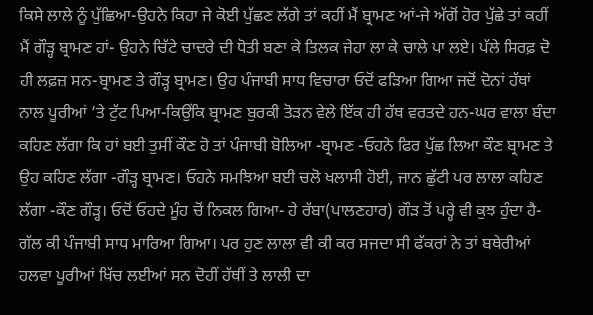ਕਿਸੇ ਲਾਲੇ ਨੂੰ ਪੁੱਛਿਆ-ਉਹਨੇ ਕਿਹਾ ਜੇ ਕੋਈ ਪੁੱਛਣ ਲੱਗੇ ਤਾਂ ਕਹੀਂ ਮੈਂ ਬ੍ਰਾਮਣ ਆਂ-ਜੇ ਅੱਗੋਂ ਹੋਰ ਪੁੱਛੇ ਤਾਂ ਕਹੀਂ ਮੈਂ ਗੌੜ੍ਹ ਬ੍ਰਾਮਣ ਹਾਂ- ਉਹਨੇ ਚਿੱਟੇ ਚਾਦਰੇ ਦੀ ਧੋਤੀ ਬਣਾ ਕੇ ਤਿਲਕ ਜੇਹਾ ਲਾ ਕੇ ਚਾਲੇ ਪਾ ਲਏ। ਪੱਲੇ ਸਿਰਫ਼ ਦੋ ਹੀ ਲਫ਼ਜ਼ ਸਨ-ਬ੍ਰਾਮਣ ਤੇ ਗੌੜ੍ਹ ਬ੍ਰਾਮਣ। ਉਹ ਪੰਜਾਬੀ ਸਾਧ ਵਿਚਾਰਾ ਓਦੋਂ ਫੜਿਆ ਗਿਆ ਜਦੋਂ ਦੋਨਾਂ ਹੱਥਾਂ ਨਾਲ ਪੂਰੀਆਂ ‘ਤੇ ਟੁੱਟ ਪਿਆ-ਕਿਉਂਕਿ ਬ੍ਰਾਮਣ ਬੁਰਕੀ ਤੋੜਨ ਵੇਲੇ ਇੱਕ ਹੀ ਹੱਥ ਵਰਤਦੇ ਹਨ-ਘਰ ਵਾਲਾ ਬੰਦਾ ਕਹਿਣ ਲੱਗਾ ਕਿ ਹਾਂ ਬਈ ਤੁਸੀਂ ਕੌਣ ਹੋ ਤਾਂ ਪੰਜਾਬੀ ਬੋਲਿਆ -ਬ੍ਰਾਮਣ -ਓਹਨੇ ਫਿਰ ਪੁੱਛ ਲਿਆ ਕੌਣ ਬ੍ਰਾਮਣ ਤੇ ਉਹ ਕਹਿਣ ਲੱਗਾ -ਗੌੜ੍ਹ ਬ੍ਰਾਮਣ। ਓਹਨੇ ਸਮਝਿਆ ਬਈ ਚਲੋ ਖਲਾਸੀ ਹੋਈ, ਜਾਨ ਛੁੱਟੀ ਪਰ ਲਾਲਾ ਕਹਿਣ ਲੱਗਾ -ਕੌਣ ਗੌੜ੍ਹ। ਓਦੋਂ ਓਹਦੇ ਮੂੰਹ ਚੋਂ ਨਿਕਲ ਗਿਆ- ਹੇ ਰੱਬਾ(ਪਾਲਣਹਾਰ) ਗੌੜ ਤੋਂ ਪਰ੍ਹੇ ਵੀ ਕੁਝ ਹੁੰਦਾ ਹੈ-ਗੱਲ ਕੀ ਪੰਜਾਬੀ ਸਾਧ ਮਾਰਿਆ ਗਿਆ। ਪਰ ਹੁਣ ਲਾਲਾ ਵੀ ਕੀ ਕਰ ਸਜਦਾ ਸੀ ਫੱਕਰਾਂ ਨੇ ਤਾਂ ਬਥੇਰੀਆਂ ਹਲਵਾ ਪੂਰੀਆਂ ਖਿੱਚ ਲਈਆਂ ਸਨ ਦੋਹੀਂ ਹੱਥੀਂ ਤੇ ਲਾਲੀ ਦਾ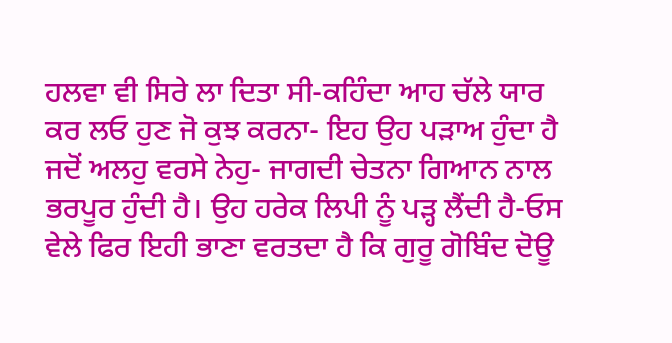ਹਲਵਾ ਵੀ ਸਿਰੇ ਲਾ ਦਿਤਾ ਸੀ-ਕਹਿੰਦਾ ਆਹ ਚੱਲੇ ਯਾਰ ਕਰ ਲਓ ਹੁਣ ਜੋ ਕੁਝ ਕਰਨਾ- ਇਹ ਉਹ ਪੜਾਅ ਹੁੰਦਾ ਹੈ ਜਦੋਂ ਅਲਹੁ ਵਰਸੇ ਨੇਹੁ- ਜਾਗਦੀ ਚੇਤਨਾ ਗਿਆਨ ਨਾਲ ਭਰਪੂਰ ਹੁੰਦੀ ਹੈ। ਉਹ ਹਰੇਕ ਲਿਪੀ ਨੂੰ ਪੜ੍ਹ ਲੈਂਦੀ ਹੈ-ਓਸ ਵੇਲੇ ਫਿਰ ਇਹੀ ਭਾਣਾ ਵਰਤਦਾ ਹੈ ਕਿ ਗੁਰੂ ਗੋਬਿੰਦ ਦੋਊ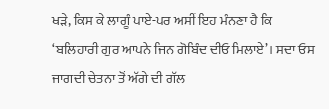ਖੜੇ, ਕਿਸ ਕੇ ਲਾਗੂੰ ਪਾਏ-ਪਰ ਅਸੀਂ ਇਹ ਮੰਨਣਾ ਹੈ ਕਿ ‘ਬਲਿਹਾਰੀ ਗੁਰ ਆਪਨੇ ਜਿਨ ਗੋਬਿੰਦ ਦੀਓ ਮਿਲਾਏ’। ਸਦਾ ਓਸ ਜਾਗਦੀ ਚੇਤਨਾ ਤੋਂ ਅੱਗੇ ਦੀ ਗੱਲ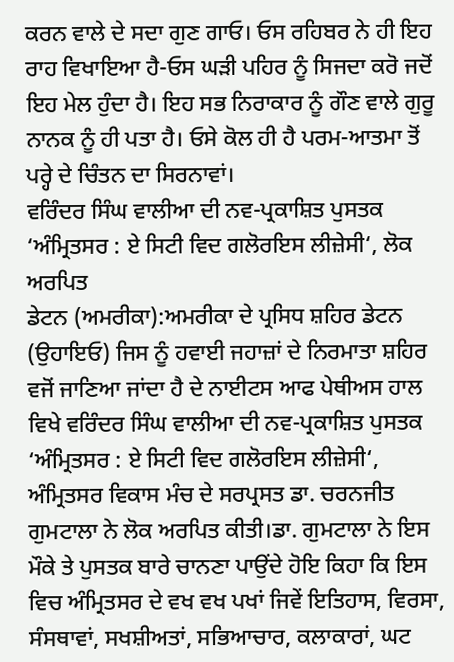ਕਰਨ ਵਾਲੇ ਦੇ ਸਦਾ ਗੁਣ ਗਾਓ। ਓਸ ਰਹਿਬਰ ਨੇ ਹੀ ਇਹ ਰਾਹ ਵਿਖਾਇਆ ਹੈ-ਓਸ ਘੜੀ ਪਹਿਰ ਨੂੰ ਸਿਜਦਾ ਕਰੋ ਜਦੋਂ ਇਹ ਮੇਲ ਹੁੰਦਾ ਹੈ। ਇਹ ਸਭ ਨਿਰਾਕਾਰ ਨੂੰ ਗੌਣ ਵਾਲੇ ਗੁਰੂ ਨਾਨਕ ਨੂੰ ਹੀ ਪਤਾ ਹੈ। ਓਸੇ ਕੋਲ ਹੀ ਹੈ ਪਰਮ-ਆਤਮਾ ਤੋਂ ਪਰ੍ਹੇ ਦੇ ਚਿੰਤਨ ਦਾ ਸਿਰਨਾਵਾਂ।
ਵਰਿੰਦਰ ਸਿੰਘ ਵਾਲੀਆ ਦੀ ਨਵ-ਪ੍ਰਕਾਸ਼ਿਤ ਪੁਸਤਕ ‘ਅੰਮ੍ਰਿਤਸਰ : ਏ ਸਿਟੀ ਵਿਦ ਗਲੋਰਇਸ ਲੀਜ਼ੇਸੀ‘, ਲੋਕ ਅਰਪਿਤ
ਡੇਟਨ (ਅਮਰੀਕਾ):ਅਮਰੀਕਾ ਦੇ ਪ੍ਰਸਿਧ ਸ਼ਹਿਰ ਡੇਟਨ (ਉਹਾਇਓ) ਜਿਸ ਨੂੰ ਹਵਾਈ ਜਹਾਜ਼ਾਂ ਦੇ ਨਿਰਮਾਤਾ ਸ਼ਹਿਰ ਵਜੋਂ ਜਾਣਿਆ ਜਾਂਦਾ ਹੈ ਦੇ ਨਾਈਟਸ ਆਫ ਪੇਥੀਅਸ ਹਾਲ ਵਿਖੇ ਵਰਿੰਦਰ ਸਿੰਘ ਵਾਲੀਆ ਦੀ ਨਵ-ਪ੍ਰਕਾਸ਼ਿਤ ਪੁਸਤਕ ‘ਅੰਮ੍ਰਿਤਸਰ : ਏ ਸਿਟੀ ਵਿਦ ਗਲੋਰਇਸ ਲੀਜ਼ੇਸੀ‘, ਅੰਮ੍ਰਿਤਸਰ ਵਿਕਾਸ ਮੰਚ ਦੇ ਸਰਪ੍ਰਸਤ ਡਾ. ਚਰਨਜੀਤ ਗੁਮਟਾਲਾ ਨੇ ਲੋਕ ਅਰਪਿਤ ਕੀਤੀ।ਡਾ. ਗੁਮਟਾਲਾ ਨੇ ਇਸ ਮੌਕੇ ਤੇ ਪੁਸਤਕ ਬਾਰੇ ਚਾਨਣਾ ਪਾਉਂਦੇ ਹੋਇ ਕਿਹਾ ਕਿ ਇਸ ਵਿਚ ਅੰਮ੍ਰਿਤਸਰ ਦੇ ਵਖ ਵਖ ਪਖਾਂ ਜਿਵੇਂ ਇਤਿਹਾਸ, ਵਿਰਸਾ, ਸੰਸਥਾਵਾਂ, ਸਖਸ਼ੀਅਤਾਂ, ਸਭਿਆਚਾਰ, ਕਲਾਕਾਰਾਂ, ਘਟ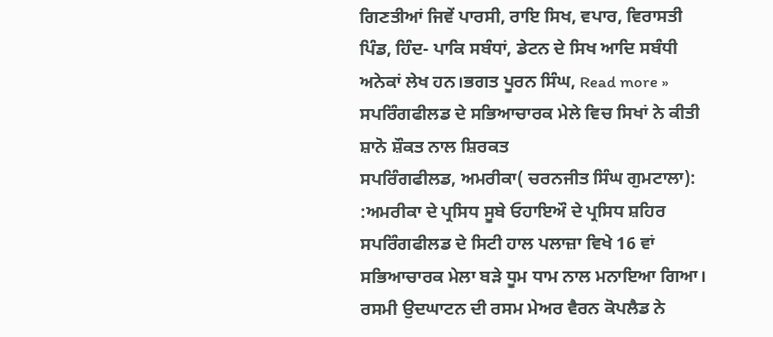ਗਿਣਤੀਆਂ ਜਿਵੇਂ ਪਾਰਸੀ, ਰਾਇ ਸਿਖ, ਵਪਾਰ, ਵਿਰਾਸਤੀ ਪਿੰਡ, ਹਿੰਦ- ਪਾਕਿ ਸਬੰਧਾਂ, ਡੇਟਨ ਦੇ ਸਿਖ ਆਦਿ ਸਬੰਧੀ ਅਨੇਕਾਂ ਲੇਖ ਹਨ।ਭਗਤ ਪੂਰਨ ਸਿੰਘ, Read more »
ਸਪਰਿੰਗਫੀਲਡ ਦੇ ਸਭਿਆਚਾਰਕ ਮੇਲੇ ਵਿਚ ਸਿਖਾਂ ਨੇ ਕੀਤੀ ਸ਼ਾਨੋ ਸ਼ੌਕਤ ਨਾਲ ਸ਼ਿਰਕਤ
ਸਪਰਿੰਗਫੀਲਡ, ਅਮਰੀਕਾ( ਚਰਨਜੀਤ ਸਿੰਘ ਗੁਮਟਾਲਾ): :ਅਮਰੀਕਾ ਦੇ ਪ੍ਰਸਿਧ ਸੂਬੇ ਓਹਾਇਔ ਦੇ ਪ੍ਰਸਿਧ ਸ਼ਹਿਰ ਸਪਰਿੰਗਫੀਲਡ ਦੇ ਸਿਟੀ ਹਾਲ ਪਲਾਜ਼ਾ ਵਿਖੇ 16 ਵਾਂ ਸਭਿਆਚਾਰਕ ਮੇਲਾ ਬੜੇ ਧੂਮ ਧਾਮ ਨਾਲ ਮਨਾਇਆ ਗਿਆ। ਰਸਮੀ ਉਦਘਾਟਨ ਦੀ ਰਸਮ ਮੇਅਰ ਵੈਰਨ ਕੋਪਲੈਡ ਨੇ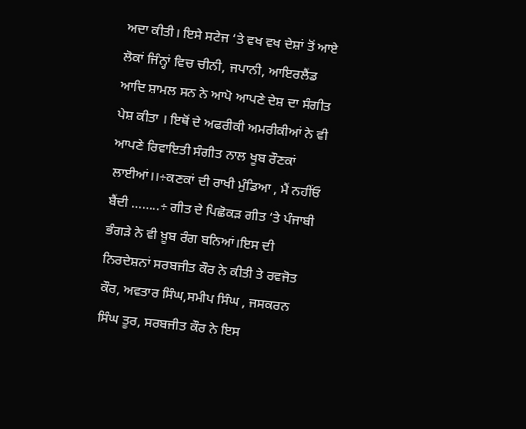ਅਦਾ ਕੀਤੀ। ਇਸੇ ਸਟੇਜ ‘ਤੇ ਵਖ ਵਖ ਦੇਸ਼ਾਂ ਤੋਂ ਆਏ ਲੋਕਾਂ ਜਿੰਨ੍ਹਾਂ ਵਿਚ ਚੀਨੀ, ਜਪਾਨੀ, ਆਇਰਲੈਂਡ ਆਦਿ ਸ਼ਾਮਲ ਸਨ ਨੇ ਆਪੋ ਆਪਣੇ ਦੇਸ਼ ਦਾ ਸੰਗੀਤ ਪੇਸ਼ ਕੀਤਾ । ਇਥੋਂ ਦੇ ਅਫਰੀਕੀ ਅਮਰੀਕੀਆਂ ਨੇ ਵੀ ਆਪਣੇ ਰਿਵਾਇਤੀ ਸੰਗੀਤ ਨਾਲ ਖੂਬ ਰੌਣਕਾਂ ਲਾਈਆਂ।।÷ਕਣਕਾਂ ਦੀ ਰਾਖੀ ਮੁੰਡਿਆ , ਮੈਂ ਨਹੀਂਓ ਬੈਂਦੀ ……..÷ ਗੀਤ ਦੇ ਪਿਛੋਕੜ ਗੀਤ ‘ਤੇ ਪੰਜਾਬੀ ਭੰਗੜੇ ਨੇ ਵੀ ਖ਼ੂਬ ਰੰਗ ਬਨਿਆਂ।ਇਸ ਦੀ ਨਿਰਦੇਸ਼ਨਾਂ ਸਰਬਜੀਤ ਕੌਰ ਨੇ ਕੀਤੀ ਤੇ ਰਵਜੋਤ ਕੌਰ, ਅਵਤਾਰ ਸਿੰਘ,ਸਮੀਪ ਸਿੰਘ , ਜਸਕਰਨ ਸਿੰਘ ਤੂਰ, ਸਰਬਜੀਤ ਕੌਰ ਨੇ ਇਸ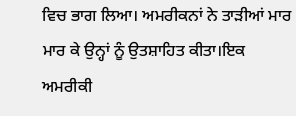ਵਿਚ ਭਾਗ ਲਿਆ। ਅਮਰੀਕਨਾਂ ਨੇ ਤਾੜੀਆਂ ਮਾਰ ਮਾਰ ਕੇ ਉਨ੍ਹਾਂ ਨੂੰ ਉਤਸ਼ਾਹਿਤ ਕੀਤਾ।ਇਕ ਅਮਰੀਕੀ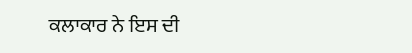ਕਲਾਕਾਰ ਨੇ ਇਸ ਦੀ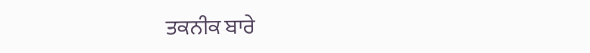ਤਕਨੀਕ ਬਾਰੇ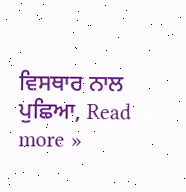ਵਿਸਥਾਰ ਨਾਲ ਪੁਛਿਆ, Read more »